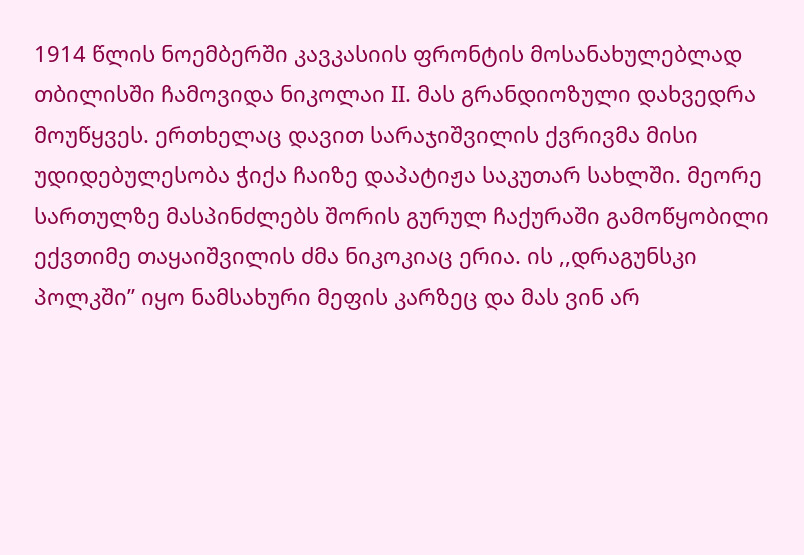1914 წლის ნოემბერში კავკასიის ფრონტის მოსანახულებლად თბილისში ჩამოვიდა ნიკოლაი II. მას გრანდიოზული დახვედრა მოუწყვეს. ერთხელაც დავით სარაჯიშვილის ქვრივმა მისი უდიდებულესობა ჭიქა ჩაიზე დაპატიჟა საკუთარ სახლში. მეორე სართულზე მასპინძლებს შორის გურულ ჩაქურაში გამოწყობილი ექვთიმე თაყაიშვილის ძმა ნიკოკიაც ერია. ის ,,დრაგუნსკი პოლკში” იყო ნამსახური მეფის კარზეც და მას ვინ არ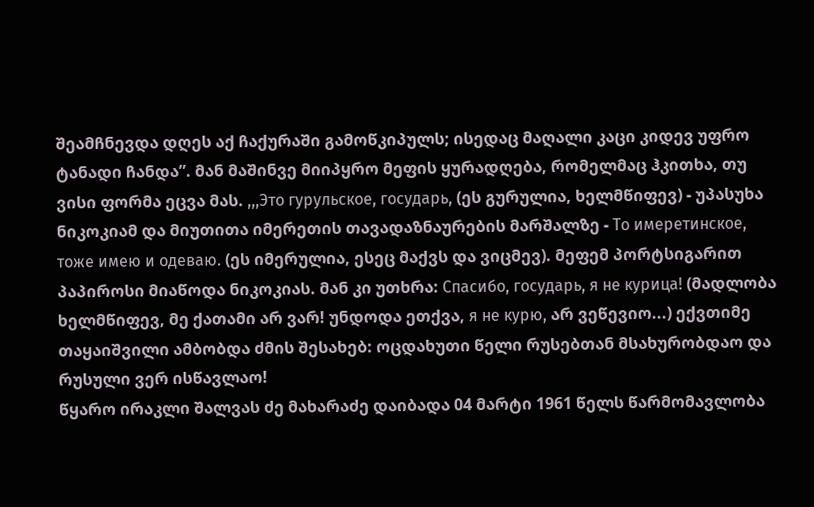შეამჩნევდა დღეს აქ ჩაქურაში გამოწკიპულს; ისედაც მაღალი კაცი კიდევ უფრო ტანადი ჩანდა”. მან მაშინვე მიიპყრო მეფის ყურადღება, რომელმაც ჰკითხა, თუ ვისი ფორმა ეცვა მას. ,,,Это гурульское, государь, (ეს გურულია, ხელმწიფევ) - უპასუხა ნიკოკიამ და მიუთითა იმერეთის თავადაზნაურების მარშალზე - То имеретинское, тоже имею и одеваю. (ეს იმერულია, ესეც მაქვს და ვიცმევ). მეფემ პორტსიგარით პაპიროსი მიაწოდა ნიკოკიას. მან კი უთხრა: Спасибо, государь, я не курица! (მადლობა ხელმწიფევ, მე ქათამი არ ვარ! უნდოდა ეთქვა, я не курю, არ ვეწევიო...) ექვთიმე თაყაიშვილი ამბობდა ძმის შესახებ: ოცდახუთი წელი რუსებთან მსახურობდაო და რუსული ვერ ისწავლაო!
წყარო ირაკლი შალვას ძე მახარაძე დაიბადა 04 მარტი 1961 წელს წარმომავლობა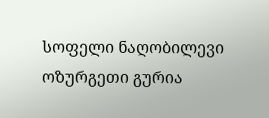სოფელი ნაღობილევი ოზურგეთი გურია